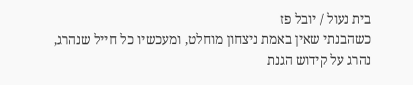בית נעול / יובל פז
כשהבנתי שאין באמת ניצחון מוחלט, ומעכשיו כל חייל שנהרג, נהרג על קידוש הגנת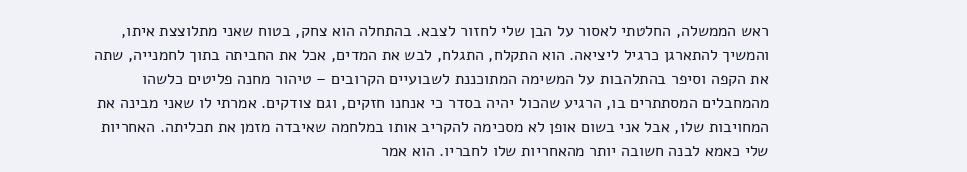ראש הממשלה, החלטתי לאסור על הבן שלי לחזור לצבא. בהתחלה הוא צחק, בטוח שאני מתלוצצת איתו, והמשיך להתארגן כרגיל ליציאה. הוא התקלח, התגלח, לבש את המדים, אכל את החביתה בתוך לחמנייה, שתה את הקפה וסיפר בהתלהבות על המשימה המתוכננת לשבועיים הקרובים – טיהור מחנה פליטים כלשהו מהמחבלים המסתתרים בו, הרגיע שהכול יהיה בסדר כי אנחנו חזקים, וגם צודקים. אמרתי לו שאני מבינה את המחויבות שלו, אבל אני בשום אופן לא מסכימה להקריב אותו במלחמה שאיבדה מזמן את תכליתה. האחריות שלי כאמא לבנה חשובה יותר מהאחריות שלו לחבריו. הוא אמר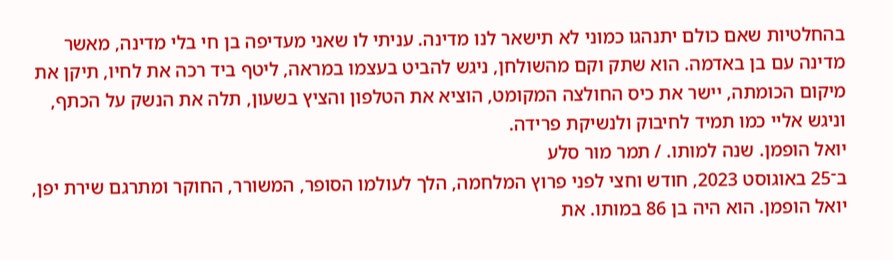בהחלטיות שאם כולם יתנהגו כמוני לא תישאר לנו מדינה. עניתי לו שאני מעדיפה בן חי בלי מדינה, מאשר מדינה עם בן באדמה. הוא שתק וקם מהשולחן, ניגש להביט בעצמו במראה, ליטף ביד רכה את לחיו, תיקן את מיקום הכומתה, יישר את כיס החולצה המקומט, הוציא את הטלפון והציץ בשעון, תלה את הנשק על הכתף, וניגש אליי כמו תמיד לחיבוק ולנשיקת פרידה.
יואל הופמן. שנה למותו. / תמר מור סלע
ב־25 באוגוסט 2023, חודש וחצי לפני פרוץ המלחמה, הלך לעולמו הסופר, המשורר, החוקר ומתרגם שירת יפן, יואל הופמן. הוא היה בן 86 במותו. את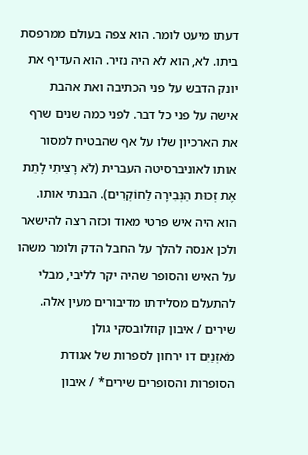דעתו מיעט לומר. הוא צפה בעולם ממרפסת ביתו. לא, הוא לא היה נזיר. הוא העדיף את יונק הדבש על פני הכתיבה ואת אהבת אישה על פני כל דבר. לפני כמה שנים שרף את הארכיון שלו על אף שהבטיח למסור אותו לאוניברסיטה העברית (לֹא רָצִיתִי לָתֵת אֶת זְכוּת הַנְּבִירָה לַחוֹקְרִים). הבנתי אותו. הוא היה איש פרטי מאוד וכזה רצה להישאר ולכן אנסה להלך על החבל הדק ולומר משהו על האיש והסופר שהיה יקר לליבי, מבלי להתעלם מסלידתו מדיבורים מעין אלה.
שירים / איבון קוזלובסקי גולן
מֹאזְנַיִם דו ירחון לספרות של אגודת הסופרות והסופרים שירים* / איבון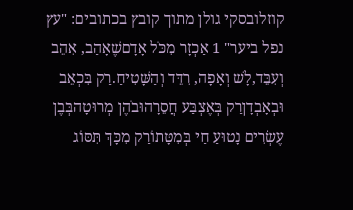קוזלובסקי גולן מתוך קובץ בכתובים: "עץ נפל ביער" 1 אַכְזָר מִכֹּל אָדָםשֶׁאָהַב, אִהֵב וְעִבֵּד,לָשׁ וְאָפָה, רִדֵּד וְהַשָּׁטִיחַ.רַק בִּכְאֵב וּבְאָבְדָןרַק בְּאֶצְבַּע חֲסֵרָהוּבֹהֶן מְרוּטָהבְּבֶן עֶשְׂרִים נָטוּעַ חַי בְּמִטָּתוֹרַק מִכָּךְ תִּסּוֹג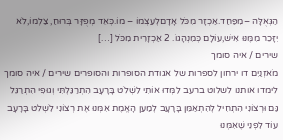הַגְּאֻלָּה –מִפַּחַד.אַכְזָר מִכֹּל אָדָםלְעַצְמוֹ – מוֹ.כְּאֵד מְפֻזָּר בְּרוּחַ, צַלְמוֹ,לֹא יִזָּכֵר מִמֶּנּוּ אִישׁ,עוֹלָם כְּמִנְהָגוֹ. 2 אַכְזָרִית מִכֹּל […]
שירים / איה סומך
מֹאזְנַיִם דו ירחון לספרות של אגודת הסופרות והסופרים שירים / איה סומך לימדו אותנו לשלוט ברעב לִמְּדוּ אוֹתִי לִשְׁלֹט בָּרָעָב הִתְרַגַּלְתִּי וְגוּפִי הִתְרַגֵּל גַּם וּרְצוֹנִי הִתְחִיל לְהִתְאַמֵּן בָּרָעָב לְמַעַן הָאֱמֶת אִמְּנוּ אֶת רְצוֹנִי לִשְׁלֹט בָּרָעָב עוֹד לִפְנֵי שֶׁאִמְּנוּ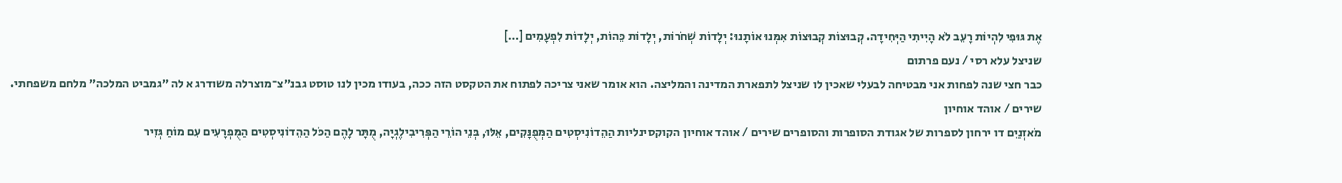אֶת גּוּפִי לִהְיוֹת רָעֵב לֹא הָיִיתִי הַיְּחִידָה. קְבוּצוֹת קְבוּצוֹת אִמְּנוּ אוֹתָנוּ: יְלָדוֹת שְׁחֹרוֹת, יְלָדוֹת כֵּהוֹת, יְלָדוֹת לִפְעָמִים […]
שניצל עלא רסי / נעם פרתום
כבר חצי שנה לפחות אני מבטיחה לבעלי שאכין לו שניצל לתפארת המדינה והמליצה. הוא אומר שאני צריכה לפתוח את הטקסט הזה ככה, בעודו מכין לנו טוסט גבנ״צ־מוצרלה משודרג א לה ״גמביט המלכה״ מלחם משפחתי.
שירים / אוהד אוחיון
מֹאזְנַיִם דו ירחון לספרות של אגודת הסופרות והסופרים שירים / אוהד אוחיון הקוקסינליות הַהֵדוֹנִיסְטִים הַמְּפֻנָּקִים, אֵלּוּ, בְּנֵי הוֹרֵי הַפְּרִיבִילֶגְיָה, מֻתָּר לָהֶם הַכֹּל הַהֵדוֹנִיסְטִים הַמֻּפְרָעִים עִם מוֹחַ גְּזִיר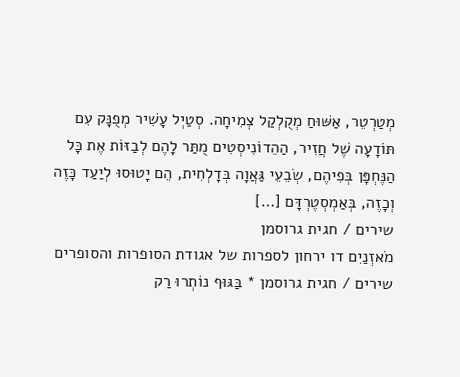מְטַרְטֵר, אַשּׁוּחַ מְקֻלְקַל צְמִיחָה. סְטַיְל עָשִׁיר מְפֻנָּק עִם תּוֹדָעָה שֶׁל חֲזִיר, הַהֵדוֹנִיסְטִים מֻתַּר לָהֶם לְבַזּוֹת אֶת כָּל הַנֶּחְפָּן בְּפִיהֶם, שְׂבֵעֵי גַּאֲוָה בְּדָלְחִית, הֵם יָטוּסוּ לְיַעַד כָּזֶה וְכָזֶה, בְּאַמְסְטֶרְדָּם […]
שירים / חגית גרוסמן
מֹאזְנַיִם דו ירחון לספרות של אגודת הסופרות והסופרים שירים / חגית גרוסמן * בַּגּוּף נוֹתְרוּ רַק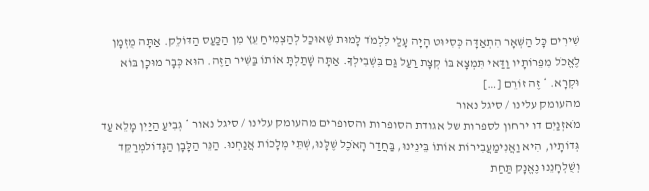שִׁירִים כָּל הַשְּׁאָר הִתְאַדָּה כְּסִיּוּט הָיָה עָלַי לִלְמֹד לָמוּת שֶׁאוּכַל לְהַצְמִיחַ עֵץ מִן הַכַּעַס הַדּוֹלֵק. אַתָּה מֻזְמָן לֶאֱכֹל מִפֵּרוֹתָיו וַדַּאי תִּמְצָא בּוֹ קְצָת רַעַל גַּם בִּשְׁבִילְךָ. אַתָּה שָׁתַלְתָּ אוֹתוֹ בַּשִּׁיר הַזֶּה. הוּא כְּבָר מוּכָן בּוֹא וּקְרָא. * זֶה זוֹרֵם […]
מהעומק עלינו / סיגל נאור
מֹאזְנַיִם דו ירחון לספרות של אגודת הסופרות והסופרים מהעומק עלינו / סיגל נאור * גְּבִיעַ הַיַּיִן מָלֵא עַד גְּדוֹתָיו, הִיא וַאֲנִימַעֲבִירוֹת אוֹתוֹ בֵּינֵינוּ, בַּחֲדַר הָאֹכֶל שֶׁלָּנוּ,שְׁתֵּי מְלָכוֹת אֲנַחְנוּ. הַנֵּר הַלָּבָן הַגָּדוֹלמְרַקֵּד וְשֻׁלְחָנֵנוּ נֶאֱנָק תַּחַת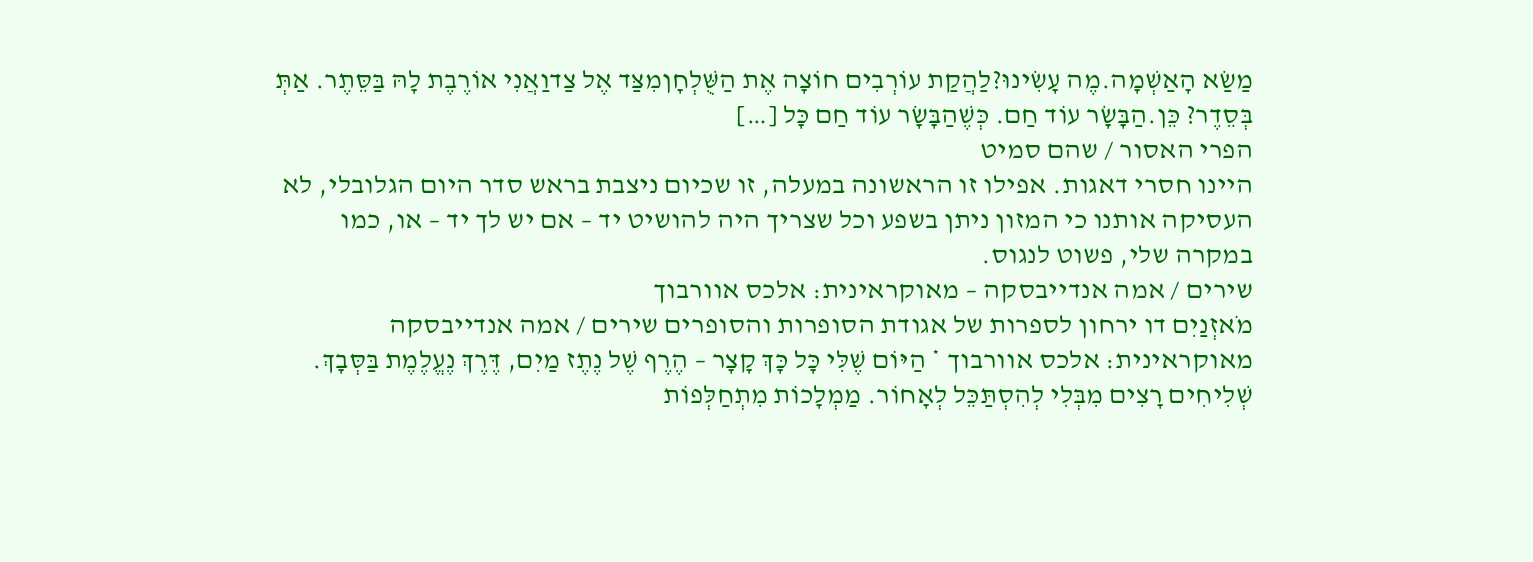מַשַׂא הָאַשְׁמָה.מֶה עָשִׂינוּ?לַהֲקַת עוֹרְבִים חוֹצָה אֶת הַשֻּׁלְחָןמִצַּד אֶל צַדוַאֲנִי אוֹרֶבֶת לָהּ בַּסֵּתֶר. אַתְּ בְּסֵדֶר? כֵּן.הַבָּשָׂר עוֹד חַם. כְּשֶׁהַבָּשָׂר עוֹד חַם כָּל […]
הפרי האסור / שהם סמיט
היינו חסרי דאגות. אפילו זו הראשונה במעלה, זו שכיום ניצבת בראש סדר היום הגלובלי, לא העסיקה אותנו כי המזון ניתן בשפע וכל שצריך היה להושיט יד – אם יש לך יד – או, כמו במקרה שלי, פשוט לנגוס.
שירים / אמה אנדייבסקה – מאוקראינית: אלכס אוורבוך
מֹאזְנַיִם דו ירחון לספרות של אגודת הסופרות והסופרים שירים / אמה אנדייבסקה מאוקראינית: אלכס אוורבוך * הַיּוֹם שֶׁלִּי כָּל כָּךְ קָצָר – הֶרֶף שֶׁל נֶתֶז מַיִם, דֶּרֶךְ נֶעֱלֶמֶת בַּסְּבָךְ. שְׁלִיחִים רָצִים מִבְּלִי לְהִסְתַּכֵּל לְאָחוֹר. מַמְלָכוֹת מִתְחַלְּפוֹת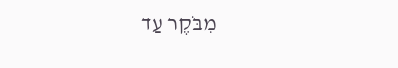מִבֹּקֶר עַד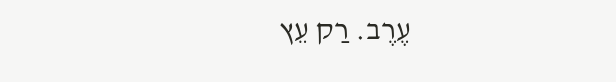עֶרֶב. רַק עֵץ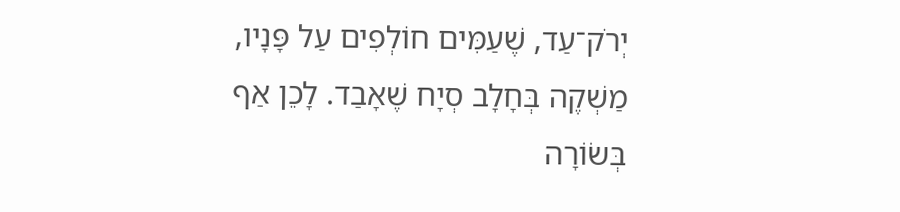יְרֹק־עַד, שֶׁעַמִּים חוֹלְפִים עַל פָּנָיו, מַשְׁקֶה בְּחָלָב סְיָח שֶׁאָבַד. לָכֵן אַף בְּשׂוֹרָה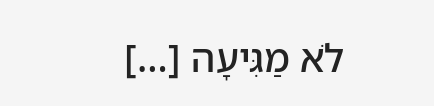לֹא מַגִּיעָה […]